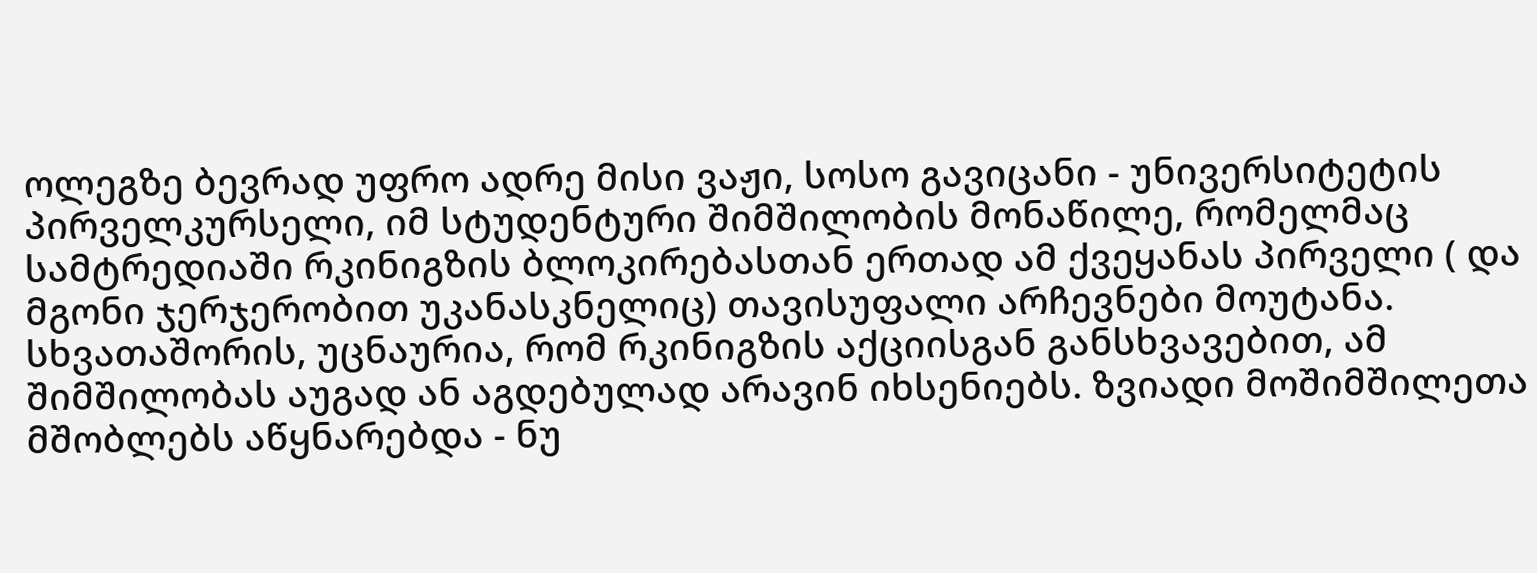ოლეგზე ბევრად უფრო ადრე მისი ვაჟი, სოსო გავიცანი - უნივერსიტეტის პირველკურსელი, იმ სტუდენტური შიმშილობის მონაწილე, რომელმაც სამტრედიაში რკინიგზის ბლოკირებასთან ერთად ამ ქვეყანას პირველი ( და მგონი ჯერჯერობით უკანასკნელიც) თავისუფალი არჩევნები მოუტანა. სხვათაშორის, უცნაურია, რომ რკინიგზის აქციისგან განსხვავებით, ამ შიმშილობას აუგად ან აგდებულად არავინ იხსენიებს. ზვიადი მოშიმშილეთა მშობლებს აწყნარებდა - ნუ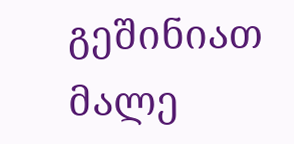გეშინიათ მალე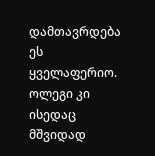დამთავრდება ეს ყველაფერიო. ოლეგი კი ისედაც მშვიდად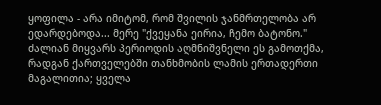ყოფილა - არა იმიტომ, რომ შვილის ჯანმრთელობა არ ედარდებოდა... მერე "ქვეყანა ეირია, ჩემო ბატონო." ძალიან მიყვარს პერიოდის აღმნიშვნელი ეს გამოთქმა, რადგან ქართველებში თანხმობის ლამის ერთადერთი მაგალითია; ყველა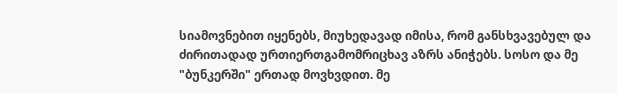სიამოვნებით იყენებს, მიუხედავად იმისა, რომ განსხვავებულ და ძირითადად ურთიერთგამომრიცხავ აზრს ანიჭებს. სოსო და მე "ბუნკერში" ერთად მოვხვდით. მე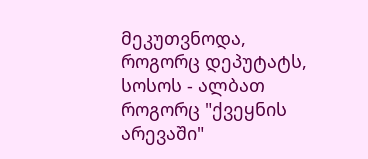მეკუთვნოდა, როგორც დეპუტატს, სოსოს - ალბათ როგორც "ქვეყნის არევაში"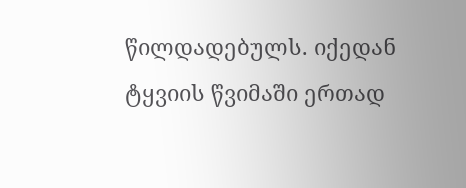წილდადებულს. იქედან ტყვიის წვიმაში ერთად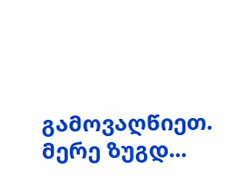გამოვაღწიეთ. მერე ზუგდ...